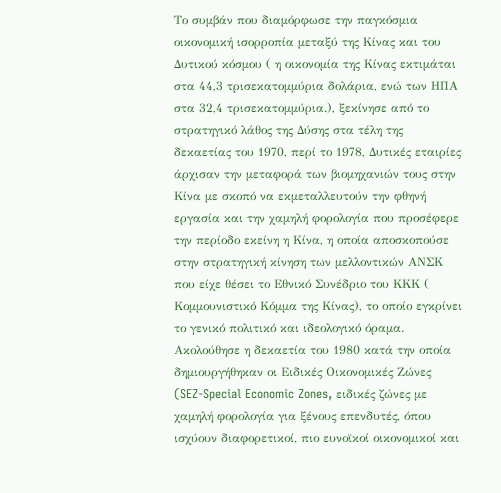Το συμβάν που διαμόρφωσε την παγκόσμια οικονομική ισορροπία μεταξύ της Κίνας και του Δυτικού κόσμου ( η οικονομία της Κίνας εκτιμάται στα 44,3 τρισεκατομμύρια δολάρια, ενώ των ΗΠΑ στα 32,4 τρισεκατομμύρια.), ξεκίνησε από το στρατηγικό λάθος της Δύσης στα τέλη της δεκαετίας του 1970, περί το 1978, Δυτικές εταιρίες άρχισαν την μεταφορά των βιομηχανιών τους στην Κίνα με σκοπό να εκμεταλλευτούν την φθηνή εργασία και την χαμηλή φορολογία που προσέφερε την περίοδο εκείνη η Κίνα, η οποία αποσκοπούσε στην στρατηγική κίνηση των μελλοντικών ΑΝΣΚ που είχε θέσει το Εθνικό Συνέδριο του ΚΚΚ ( Κομμουνιστικό Κόμμα της Κίνας), το οποίο εγκρίνει το γενικό πολιτικό και ιδεολογικό όραμα.
Ακολούθησε η δεκαετία του 1980 κατά την οποία δημιουργήθηκαν οι Ειδικές Οικονομικές Ζώνες (SEZ-Special Economic Zones, ειδικές ζώνες με χαμηλή φορολογία για ξένους επενδυτές, όπου ισχύουν διαφορετικοί, πιο ευνοϊκοί οικονομικοί και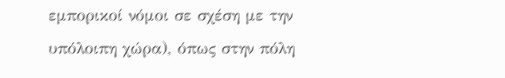εμπορικοί νόμοι σε σχέση με την υπόλοιπη χώρα), όπως στην πόλη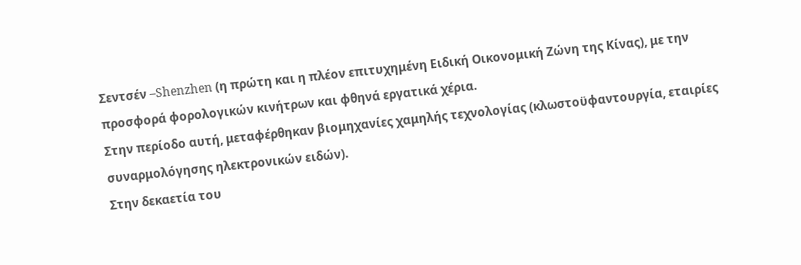Σεντσέν –Shenzhen (η πρώτη και η πλέον επιτυχημένη Ειδική Οικονομική Ζώνη της Κίνας), με την προσφορά φορολογικών κινήτρων και φθηνά εργατικά χέρια.
Στην περίοδο αυτή, μεταφέρθηκαν βιομηχανίες χαμηλής τεχνολογίας (κλωστοϋφαντουργία, εταιρίες συναρμολόγησης ηλεκτρονικών ειδών).
Στην δεκαετία του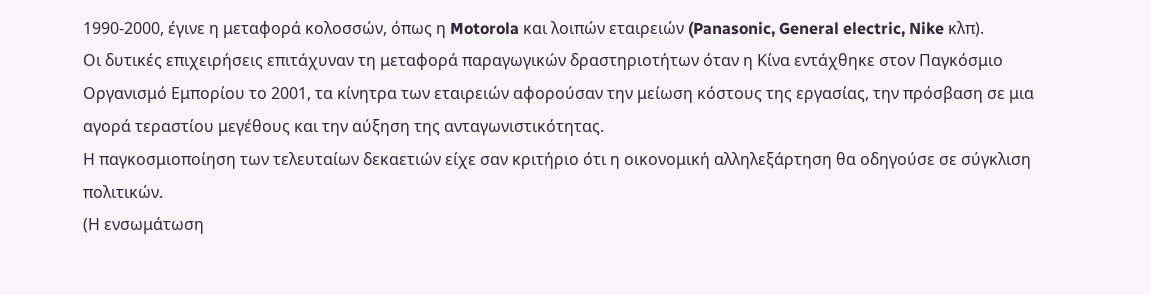1990-2000, έγινε η μεταφορά κολοσσών, όπως η Motorola και λοιπών εταιρειών (Panasonic, General electric, Nike κλπ).
Οι δυτικές επιχειρήσεις επιτάχυναν τη μεταφορά παραγωγικών δραστηριοτήτων όταν η Κίνα εντάχθηκε στον Παγκόσμιο Οργανισμό Εμπορίου το 2001, τα κίνητρα των εταιρειών αφορούσαν την μείωση κόστους της εργασίας, την πρόσβαση σε μια αγορά τεραστίου μεγέθους και την αύξηση της ανταγωνιστικότητας.
Η παγκοσμιοποίηση των τελευταίων δεκαετιών είχε σαν κριτήριο ότι η οικονομική αλληλεξάρτηση θα οδηγούσε σε σύγκλιση πολιτικών.
(Η ενσωμάτωση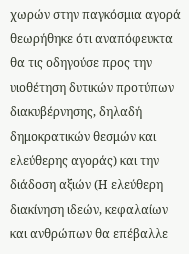χωρών στην παγκόσμια αγορά θεωρήθηκε ότι αναπόφευκτα θα τις οδηγούσε προς την υιοθέτηση δυτικών προτύπων διακυβέρνησης, δηλαδή δημοκρατικών θεσμών και ελεύθερης αγοράς) και την διάδοση αξιών (Η ελεύθερη διακίνηση ιδεών, κεφαλαίων και ανθρώπων θα επέβαλλε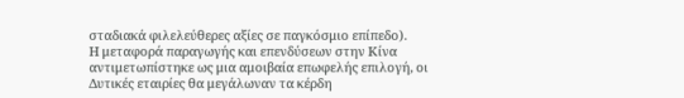σταδιακά φιλελεύθερες αξίες σε παγκόσμιο επίπεδο).
Η μεταφορά παραγωγής και επενδύσεων στην Κίνα αντιμετωπίστηκε ως μια αμοιβαία επωφελής επιλογή, οι Δυτικές εταιρίες θα μεγάλωναν τα κέρδη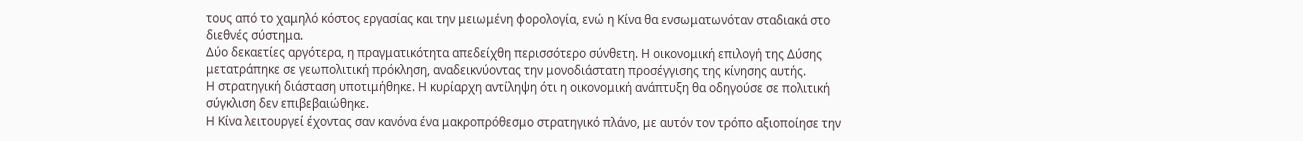τους από το χαμηλό κόστος εργασίας και την μειωμένη φορολογία, ενώ η Κίνα θα ενσωματωνόταν σταδιακά στο διεθνές σύστημα.
Δύο δεκαετίες αργότερα, η πραγματικότητα απεδείχθη περισσότερο σύνθετη. Η οικονομική επιλογή της Δύσης μετατράπηκε σε γεωπολιτική πρόκληση, αναδεικνύοντας την μονοδιάστατη προσέγγισης της κίνησης αυτής.
Η στρατηγική διάσταση υποτιμήθηκε. Η κυρίαρχη αντίληψη ότι η οικονομική ανάπτυξη θα οδηγούσε σε πολιτική σύγκλιση δεν επιβεβαιώθηκε.
Η Κίνα λειτουργεί έχοντας σαν κανόνα ένα μακροπρόθεσμο στρατηγικό πλάνο, με αυτόν τον τρόπο αξιοποίησε την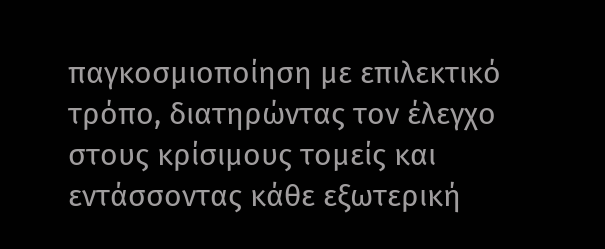παγκοσμιοποίηση με επιλεκτικό τρόπο, διατηρώντας τον έλεγχο στους κρίσιμους τομείς και εντάσσοντας κάθε εξωτερική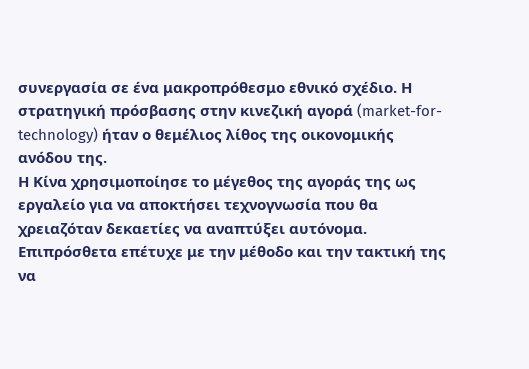συνεργασία σε ένα μακροπρόθεσμο εθνικό σχέδιο. Η στρατηγική πρόσβασης στην κινεζική αγορά (market-for-technology) ήταν ο θεμέλιος λίθος της οικονομικής ανόδου της.
Η Κίνα χρησιμοποίησε το μέγεθος της αγοράς της ως εργαλείο για να αποκτήσει τεχνογνωσία που θα χρειαζόταν δεκαετίες να αναπτύξει αυτόνομα. Επιπρόσθετα επέτυχε με την μέθοδο και την τακτική της να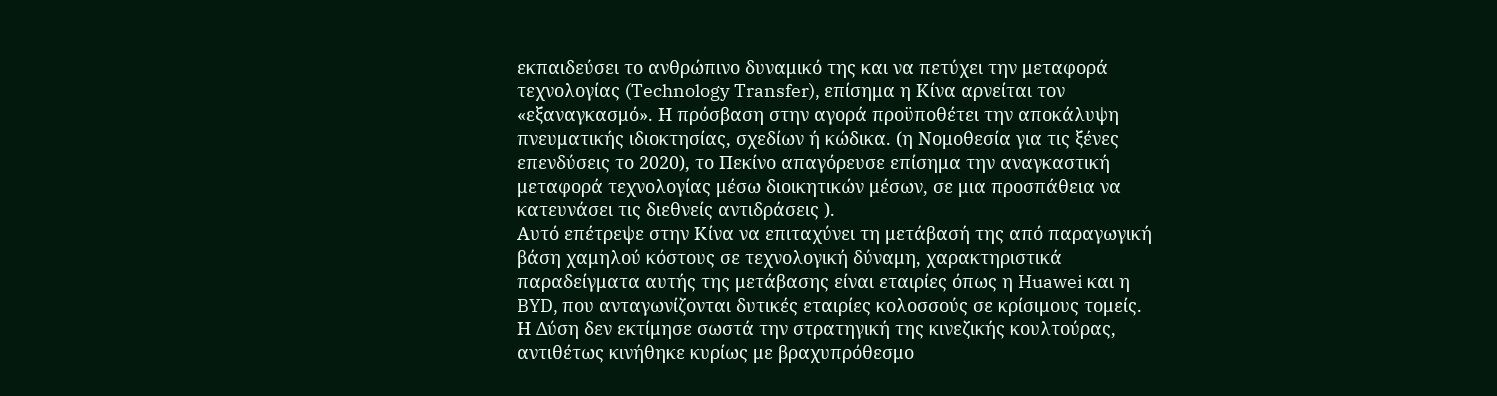εκπαιδεύσει το ανθρώπινο δυναμικό της και να πετύχει την μεταφορά τεχνολογίας (Technology Transfer), επίσημα η Κίνα αρνείται τον «εξαναγκασμό». Η πρόσβαση στην αγορά προϋποθέτει την αποκάλυψη πνευματικής ιδιοκτησίας, σχεδίων ή κώδικα. (η Νομοθεσία για τις ξένες επενδύσεις το 2020), το Πεκίνο απαγόρευσε επίσημα την αναγκαστική μεταφορά τεχνολογίας μέσω διοικητικών μέσων, σε μια προσπάθεια να κατευνάσει τις διεθνείς αντιδράσεις ).
Αυτό επέτρεψε στην Κίνα να επιταχύνει τη μετάβασή της από παραγωγική βάση χαμηλού κόστους σε τεχνολογική δύναμη, χαρακτηριστικά παραδείγματα αυτής της μετάβασης είναι εταιρίες όπως η Huawei και η BYD, που ανταγωνίζονται δυτικές εταιρίες κολοσσούς σε κρίσιμους τομείς.
Η Δύση δεν εκτίμησε σωστά την στρατηγική της κινεζικής κουλτούρας, αντιθέτως κινήθηκε κυρίως με βραχυπρόθεσμο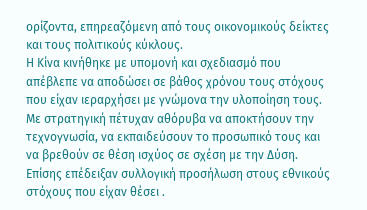ορίζοντα, επηρεαζόμενη από τους οικονομικούς δείκτες και τους πολιτικούς κύκλους.
Η Κίνα κινήθηκε με υπομονή και σχεδιασμό που απέβλεπε να αποδώσει σε βάθος χρόνου τους στόχους που είχαν ιεραρχήσει με γνώμονα την υλοποίηση τους. Με στρατηγική πέτυχαν αθόρυβα να αποκτήσουν την τεχνογνωσία, να εκπαιδεύσουν το προσωπικό τους και να βρεθούν σε θέση ισχύος σε σχέση με την Δύση. Επίσης επέδειξαν συλλογική προσήλωση στους εθνικούς στόχους που είχαν θέσει .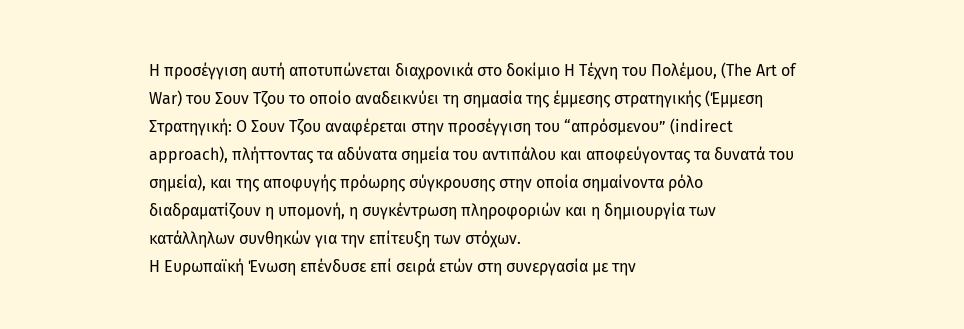Η προσέγγιση αυτή αποτυπώνεται διαχρονικά στο δοκίμιο Η Τέχνη του Πολέμου, (The Art of War) του Σουν Τζου το οποίο αναδεικνύει τη σημασία της έμμεσης στρατηγικής (Έμμεση Στρατηγική: Ο Σουν Τζου αναφέρεται στην προσέγγιση του “απρόσμενου” (indirect approach), πλήττοντας τα αδύνατα σημεία του αντιπάλου και αποφεύγοντας τα δυνατά του σημεία), και της αποφυγής πρόωρης σύγκρουσης στην οποία σημαίνοντα ρόλο διαδραματίζουν η υπομονή, η συγκέντρωση πληροφοριών και η δημιουργία των κατάλληλων συνθηκών για την επίτευξη των στόχων.
Η Ευρωπαϊκή Ένωση επένδυσε επί σειρά ετών στη συνεργασία με την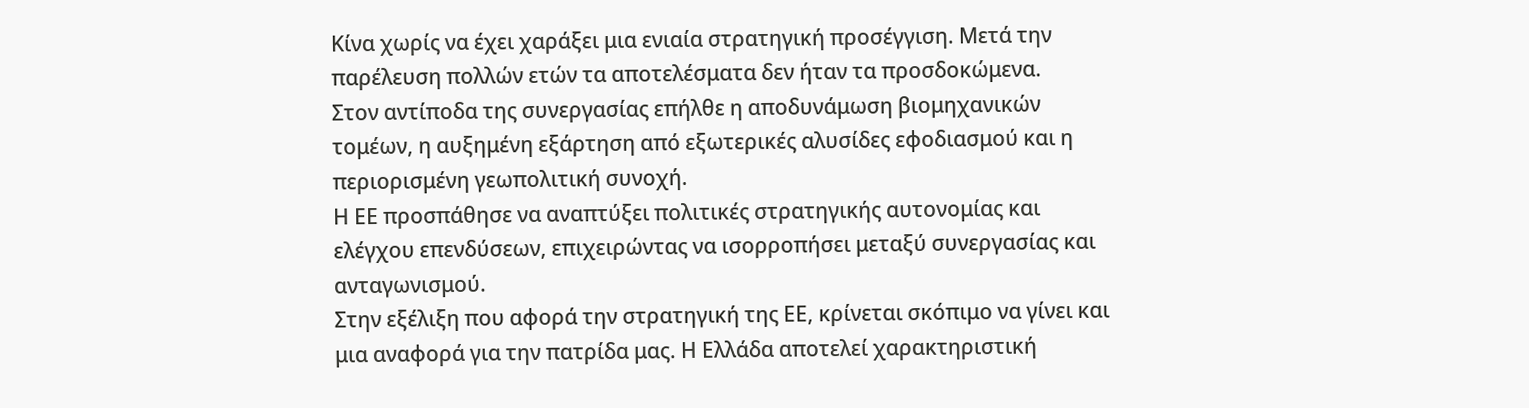Κίνα χωρίς να έχει χαράξει μια ενιαία στρατηγική προσέγγιση. Μετά την παρέλευση πολλών ετών τα αποτελέσματα δεν ήταν τα προσδοκώμενα.
Στον αντίποδα της συνεργασίας επήλθε η αποδυνάμωση βιομηχανικών τομέων, η αυξημένη εξάρτηση από εξωτερικές αλυσίδες εφοδιασμού και η περιορισμένη γεωπολιτική συνοχή.
Η ΕΕ προσπάθησε να αναπτύξει πολιτικές στρατηγικής αυτονομίας και ελέγχου επενδύσεων, επιχειρώντας να ισορροπήσει μεταξύ συνεργασίας και ανταγωνισμού.
Στην εξέλιξη που αφορά την στρατηγική της ΕΕ, κρίνεται σκόπιμο να γίνει και μια αναφορά για την πατρίδα μας. Η Ελλάδα αποτελεί χαρακτηριστική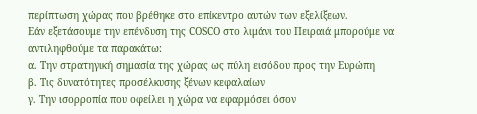περίπτωση χώρας που βρέθηκε στο επίκεντρο αυτών των εξελίξεων.
Εάν εξετάσουμε την επένδυση της COSCO στο λιμάνι του Πειραιά μπορούμε να αντιληφθούμε τα παρακάτω:
α. Την στρατηγική σημασία της χώρας ως πύλη εισόδου προς την Ευρώπη
β. Τις δυνατότητες προσέλκυσης ξένων κεφαλαίων
γ. Την ισορροπία που οφείλει η χώρα να εφαρμόσει όσον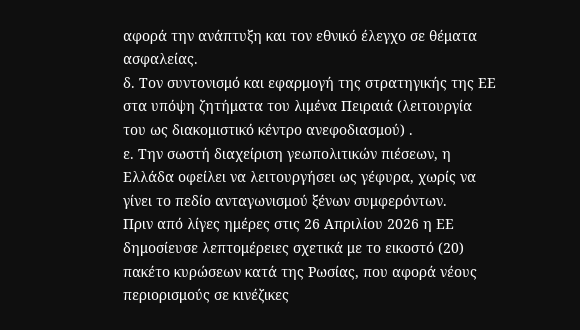αφορά την ανάπτυξη και τον εθνικό έλεγχο σε θέματα ασφαλείας.
δ. Τον συντονισμό και εφαρμογή της στρατηγικής της ΕΕ στα υπόψη ζητήματα του λιμένα Πειραιά (λειτουργία του ως διακομιστικό κέντρο ανεφοδιασμού) .
ε. Την σωστή διαχείριση γεωπολιτικών πιέσεων, η Ελλάδα οφείλει να λειτουργήσει ως γέφυρα, χωρίς να γίνει το πεδίο ανταγωνισμού ξένων συμφερόντων.
Πριν από λίγες ημέρες στις 26 Απριλίου 2026 η ΕΕ δημοσίευσε λεπτομέρειες σχετικά με το εικοστό (20) πακέτο κυρώσεων κατά της Ρωσίας, που αφορά νέους περιορισμούς σε κινέζικες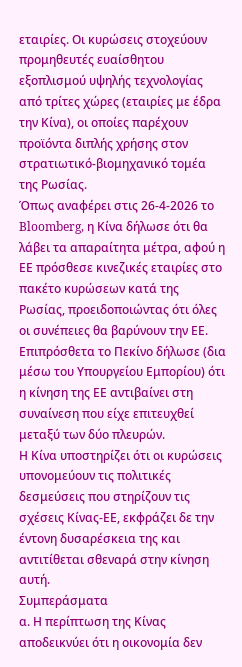εταιρίες. Οι κυρώσεις στοχεύουν προμηθευτές ευαίσθητου εξοπλισμού υψηλής τεχνολογίας από τρίτες χώρες (εταιρίες με έδρα την Κίνα), οι οποίες παρέχουν προϊόντα διπλής χρήσης στον στρατιωτικό-βιομηχανικό τομέα της Ρωσίας.
Όπως αναφέρει στις 26-4-2026 το Bloomberg, η Κίνα δήλωσε ότι θα λάβει τα απαραίτητα μέτρα, αφού η ΕΕ πρόσθεσε κινεζικές εταιρίες στο πακέτο κυρώσεων κατά της Ρωσίας, προειδοποιώντας ότι όλες οι συνέπειες θα βαρύνουν την ΕΕ.
Επιπρόσθετα το Πεκίνο δήλωσε (δια μέσω του Υπουργείου Εμπορίου) ότι η κίνηση της ΕΕ αντιβαίνει στη συναίνεση που είχε επιτευχθεί μεταξύ των δύο πλευρών.
Η Κίνα υποστηρίζει ότι οι κυρώσεις υπονομεύουν τις πολιτικές δεσμεύσεις που στηρίζουν τις σχέσεις Κίνας-ΕΕ, εκφράζει δε την έντονη δυσαρέσκεια της και αντιτίθεται σθεναρά στην κίνηση αυτή.
Συμπεράσματα
α. Η περίπτωση της Κίνας αποδεικνύει ότι η οικονομία δεν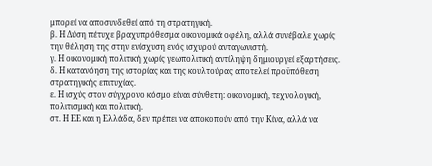μπορεί να αποσυνδεθεί από τη στρατηγική.
β. Η Δύση πέτυχε βραχυπρόθεσμα οικονομικά οφέλη, αλλά συνέβαλε χωρίς την θέληση της στην ενίσχυση ενός ισχυρού ανταγωνιστή.
γ. Η οικονομική πολιτική χωρίς γεωπολιτική αντίληψη δημιουργεί εξαρτήσεις.
δ. Η κατανόηση της ιστορίας και της κουλτούρας αποτελεί προϋπόθεση στρατηγικής επιτυχίας.
ε. Η ισχύς στον σύγχρονο κόσμο είναι σύνθετη: οικονομική, τεχνολογική, πολιτισμική και πολιτική.
στ. Η ΕΕ και η Ελλάδα, δεν πρέπει να αποκοπούν από την Κίνα, αλλά να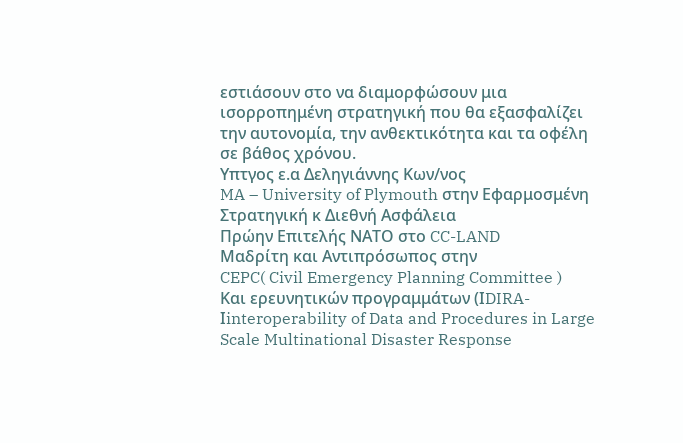εστιάσουν στο να διαμορφώσουν μια ισορροπημένη στρατηγική που θα εξασφαλίζει την αυτονομία, την ανθεκτικότητα και τα οφέλη σε βάθος χρόνου.
Υπτγος ε.α Δεληγιάννης Κων/νος
MA – University of Plymouth στην Εφαρμοσμένη Στρατηγική κ Διεθνή Ασφάλεια
Πρώην Επιτελής ΝΑΤΟ στο CC-LAND
Μαδρίτη και Αντιπρόσωπος στην
CEPC( Civil Emergency Planning Committee )
Και ερευνητικών προγραμμάτων (ΙDIRA-Ιinteroperability of Data and Procedures in Large Scale Multinational Disaster Response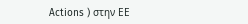Actions ) στην ΕΕ